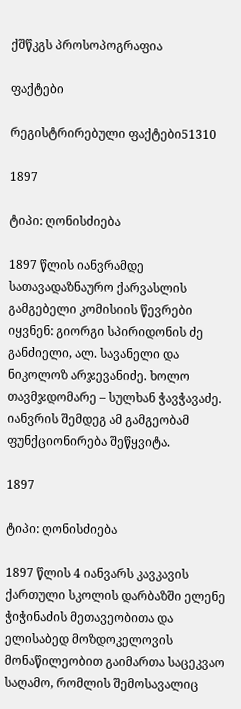ქშწკგს პროსოპოგრაფია

ფაქტები

რეგისტრირებული ფაქტები51310

1897

ტიპი: ღონისძიება

1897 წლის იანვრამდე სათავადაზნაურო ქარვასლის გამგებელი კომისიის წევრები იყვნენ: გიორგი სპირიდონის ძე განძიელი, ალ. სავანელი და ნიკოლოზ არჯევანიძე. ხოლო თავმჯდომარე – სულხან ჭავჭავაძე. იანვრის შემდეგ ამ გამგეობამ ფუნქციონირება შეწყვიტა.

1897

ტიპი: ღონისძიება

1897 წლის 4 იანვარს კავკავის ქართული სკოლის დარბაზში ელენე ჭიჭინაძის მეთავეობითა და ელისაბედ მოზდოკელოვის მონაწილეობით გაიმართა საცეკვაო საღამო, რომლის შემოსავალიც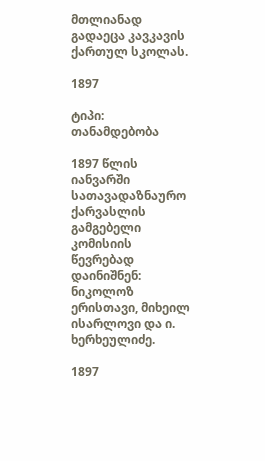მთლიანად გადაეცა კავკავის ქართულ სკოლას.

1897

ტიპი: თანამდებობა

1897 წლის იანვარში სათავადაზნაურო ქარვასლის გამგებელი კომისიის წევრებად დაინიშნენ: ნიკოლოზ ერისთავი, მიხეილ ისარლოვი და ი. ხერხეულიძე.

1897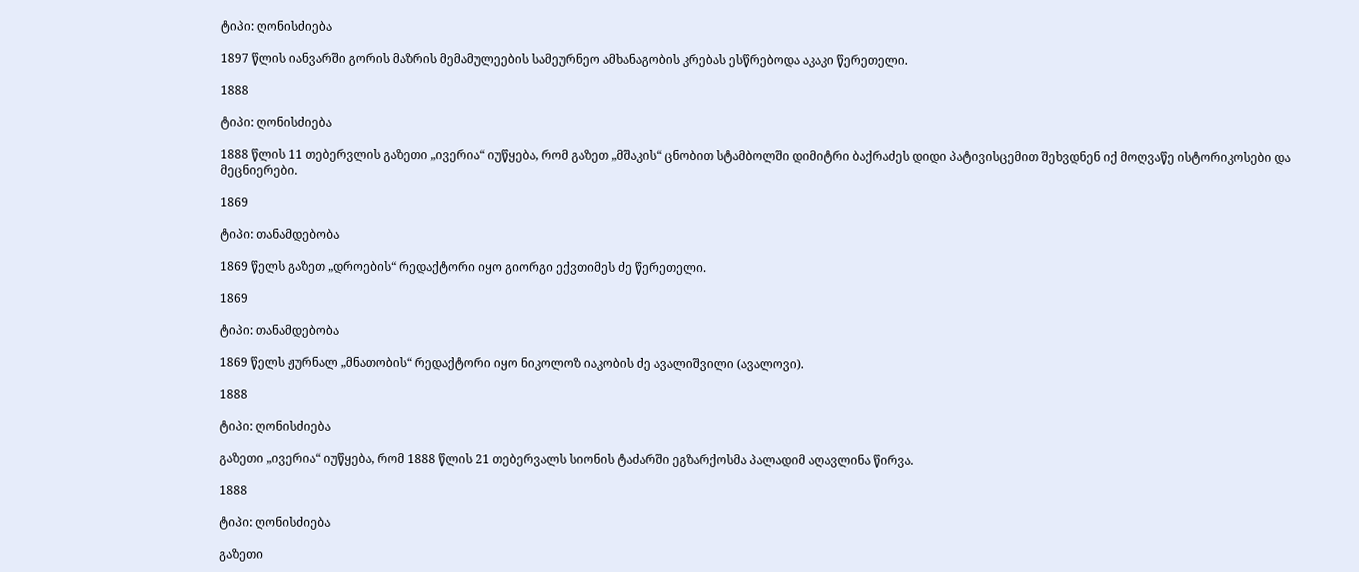ტიპი: ღონისძიება

1897 წლის იანვარში გორის მაზრის მემამულეების სამეურნეო ამხანაგობის კრებას ესწრებოდა აკაკი წერეთელი.

1888

ტიპი: ღონისძიება

1888 წლის 11 თებერვლის გაზეთი „ივერია“ იუწყება, რომ გაზეთ „მშაკის“ ცნობით სტამბოლში დიმიტრი ბაქრაძეს დიდი პატივისცემით შეხვდნენ იქ მოღვაწე ისტორიკოსები და მეცნიერები.

1869

ტიპი: თანამდებობა

1869 წელს გაზეთ „დროების“ რედაქტორი იყო გიორგი ექვთიმეს ძე წერეთელი.

1869

ტიპი: თანამდებობა

1869 წელს ჟურნალ „მნათობის“ რედაქტორი იყო ნიკოლოზ იაკობის ძე ავალიშვილი (ავალოვი).

1888

ტიპი: ღონისძიება

გაზეთი „ივერია“ იუწყება, რომ 1888 წლის 21 თებერვალს სიონის ტაძარში ეგზარქოსმა პალადიმ აღავლინა წირვა.

1888

ტიპი: ღონისძიება

გაზეთი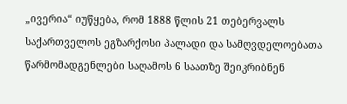„ივერია“ იუწყება, რომ 1888 წლის 21 თებერვალს საქართველოს ეგზარქოსი პალადი და სამღვდელოებათა წარმომადგენლები საღამოს 6 საათზე შეიკრიბნენ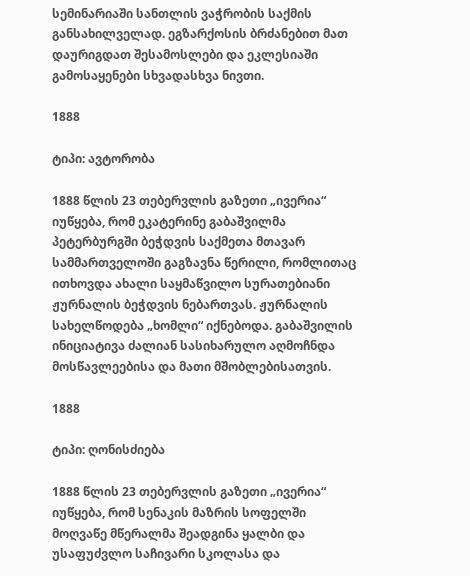სემინარიაში სანთლის ვაჭრობის საქმის განსახილველად. ეგზარქოსის ბრძანებით მათ დაურიგდათ შესამოსლები და ეკლესიაში გამოსაყენები სხვადასხვა ნივთი.

1888

ტიპი: ავტორობა

1888 წლის 23 თებერვლის გაზეთი „ივერია“ იუწყება, რომ ეკატერინე გაბაშვილმა პეტერბურგში ბეჭდვის საქმეთა მთავარ სამმართველოში გაგზავნა წერილი, რომლითაც ითხოვდა ახალი საყმაწვილო სურათებიანი ჟურნალის ბეჭდვის ნებართვას. ჟურნალის სახელწოდება „ხომლი“ იქნებოდა. გაბაშვილის ინიციატივა ძალიან სასიხარულო აღმოჩნდა მოსწავლეებისა და მათი მშობლებისათვის.

1888

ტიპი: ღონისძიება

1888 წლის 23 თებერვლის გაზეთი „ივერია“ იუწყება, რომ სენაკის მაზრის სოფელში მოღვაწე მწერალმა შეადგინა ყალბი და უსაფუძვლო საჩივარი სკოლასა და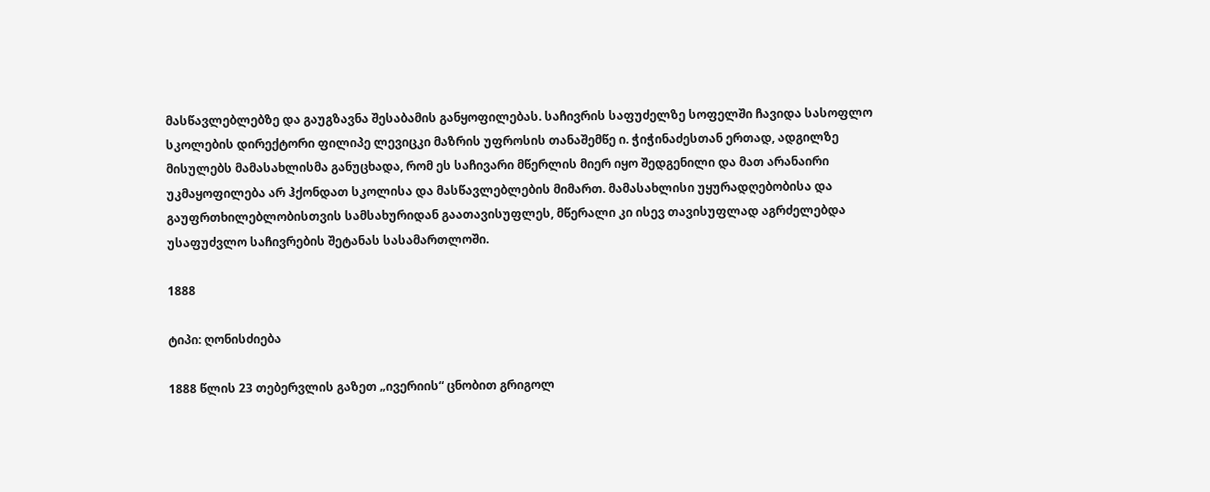მასწავლებლებზე და გაუგზავნა შესაბამის განყოფილებას. საჩივრის საფუძელზე სოფელში ჩავიდა სასოფლო სკოლების დირექტორი ფილიპე ლევიცკი მაზრის უფროსის თანაშემწე ი. ჭიჭინაძესთან ერთად, ადგილზე მისულებს მამასახლისმა განუცხადა, რომ ეს საჩივარი მწერლის მიერ იყო შედგენილი და მათ არანაირი უკმაყოფილება არ ჰქონდათ სკოლისა და მასწავლებლების მიმართ. მამასახლისი უყურადღებობისა და გაუფრთხილებლობისთვის სამსახურიდან გაათავისუფლეს, მწერალი კი ისევ თავისუფლად აგრძელებდა უსაფუძვლო საჩივრების შეტანას სასამართლოში.

1888

ტიპი: ღონისძიება

1888 წლის 23 თებერვლის გაზეთ „ივერიის“ ცნობით გრიგოლ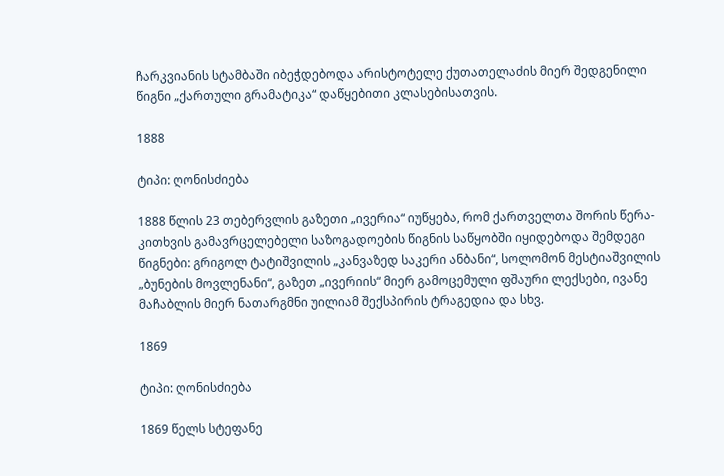ჩარკვიანის სტამბაში იბეჭდებოდა არისტოტელე ქუთათელაძის მიერ შედგენილი წიგნი „ქართული გრამატიკა“ დაწყებითი კლასებისათვის.

1888

ტიპი: ღონისძიება

1888 წლის 23 თებერვლის გაზეთი „ივერია“ იუწყება, რომ ქართველთა შორის წერა-კითხვის გამავრცელებელი საზოგადოების წიგნის საწყობში იყიდებოდა შემდეგი წიგნები: გრიგოლ ტატიშვილის „კანვაზედ საკერი ანბანი“, სოლომონ მესტიაშვილის „ბუნების მოვლენანი“, გაზეთ „ივერიის“ მიერ გამოცემული ფშაური ლექსები, ივანე მაჩაბლის მიერ ნათარგმნი უილიამ შექსპირის ტრაგედია და სხვ.

1869

ტიპი: ღონისძიება

1869 წელს სტეფანე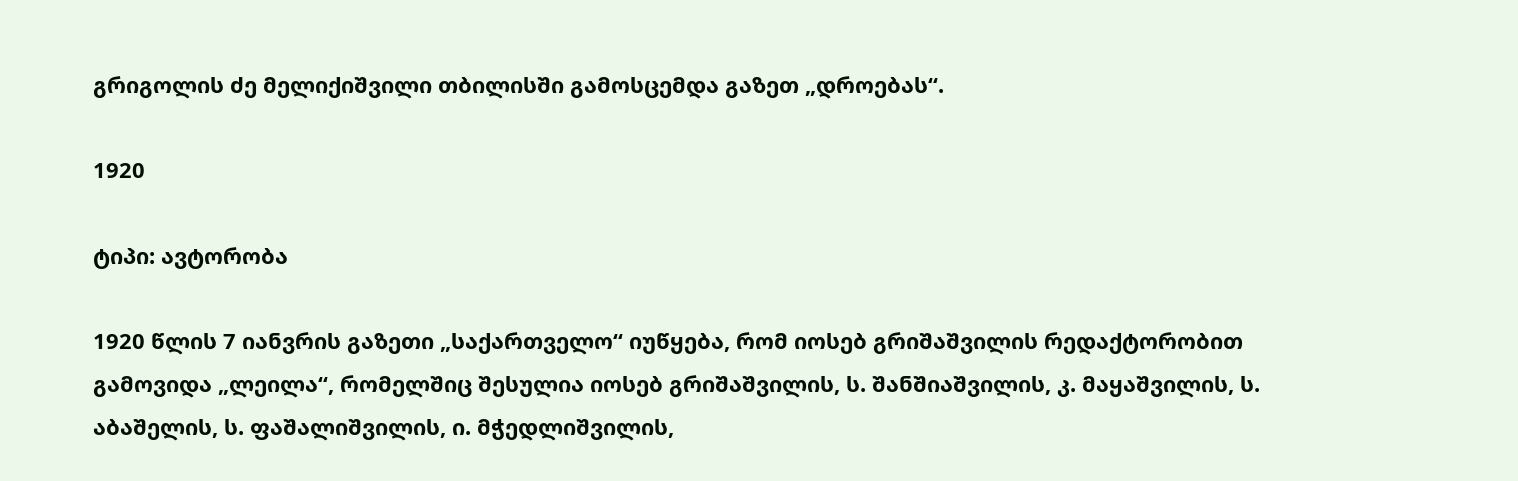გრიგოლის ძე მელიქიშვილი თბილისში გამოსცემდა გაზეთ „დროებას“.

1920

ტიპი: ავტორობა

1920 წლის 7 იანვრის გაზეთი „საქართველო“ იუწყება, რომ იოსებ გრიშაშვილის რედაქტორობით გამოვიდა „ლეილა“, რომელშიც შესულია იოსებ გრიშაშვილის, ს. შანშიაშვილის, კ. მაყაშვილის, ს. აბაშელის, ს. ფაშალიშვილის, ი. მჭედლიშვილის,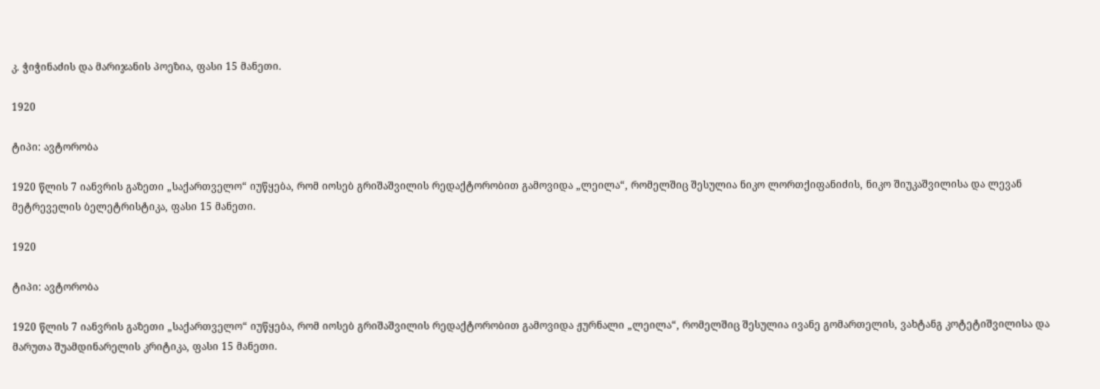კ. ჭიჭინაძის და მარიჯანის პოეზია, ფასი 15 მანეთი.

1920

ტიპი: ავტორობა

1920 წლის 7 იანვრის გაზეთი „საქართველო“ იუწყება, რომ იოსებ გრიშაშვილის რედაქტორობით გამოვიდა „ლეილა“, რომელშიც შესულია ნიკო ლორთქიფანიძის, ნიკო შიუკაშვილისა და ლევან მეტრეველის ბელეტრისტიკა, ფასი 15 მანეთი.

1920

ტიპი: ავტორობა

1920 წლის 7 იანვრის გაზეთი „საქართველო“ იუწყება, რომ იოსებ გრიშაშვილის რედაქტორობით გამოვიდა ჟურნალი „ლეილა“, რომელშიც შესულია ივანე გომართელის, ვახტანგ კოტეტიშვილისა და მარუთა შუამდინარელის კრიტიკა, ფასი 15 მანეთი.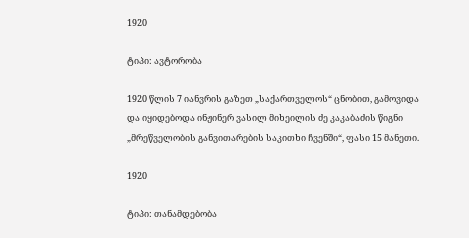1920

ტიპი: ავტორობა

1920 წლის 7 იანვრის გაზეთ „საქართველოს“ ცნობით, გამოვიდა და იყიდებოდა ინჟინერ ვასილ მიხეილის ძე კაკაბაძის წიგნი „მრეწველობის განვითარების საკითხი ჩვენში“, ფასი 15 მანეთი.

1920

ტიპი: თანამდებობა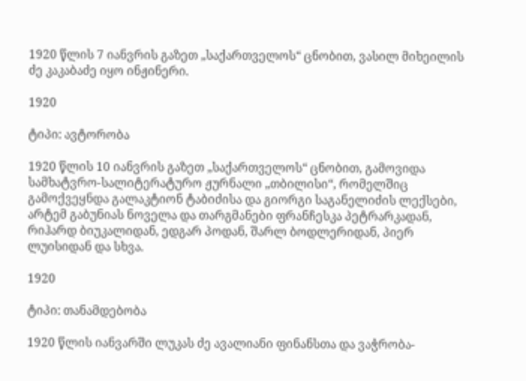1920 წლის 7 იანვრის გაზეთ „საქართველოს“ ცნობით, ვასილ მიხეილის ძე კაკაბაძე იყო ინჟინერი.

1920

ტიპი: ავტორობა

1920 წლის 10 იანვრის გაზეთ „საქართველოს“ ცნობით, გამოვიდა სამხატვრო-სალიტერატურო ჟურნალი „თბილისი“, რომელშიც გამოქვეყნდა გალაკტიონ ტაბიძისა და გიორგი საგანელიძის ლექსები, არტემ გაბუნიას ნოველა და თარგმანები ფრანჩესკა პეტრარკადან, რიჰარდ ბიუკალიდან, ედგარ პოდან, შარლ ბოდლერიდან, პიერ ლუისიდან და სხვა.

1920

ტიპი: თანამდებობა

1920 წლის იანვარში ლუკას ძე ავალიანი ფინანსთა და ვაჭრობა-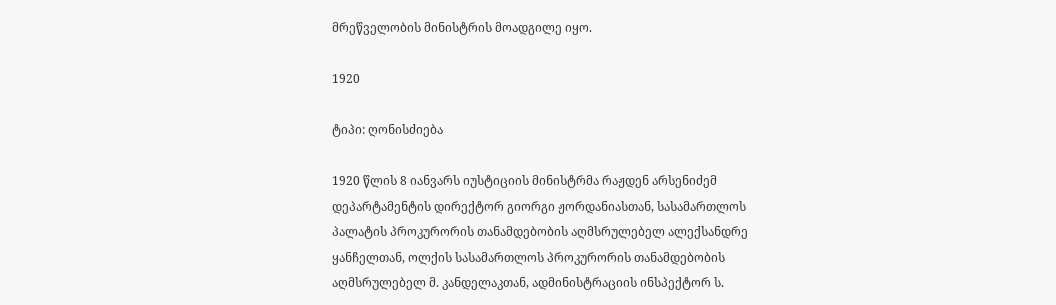მრეწველობის მინისტრის მოადგილე იყო.

1920

ტიპი: ღონისძიება

1920 წლის 8 იანვარს იუსტიციის მინისტრმა რაჟდენ არსენიძემ დეპარტამენტის დირექტორ გიორგი ჟორდანიასთან, სასამართლოს პალატის პროკურორის თანამდებობის აღმსრულებელ ალექსანდრე ყანჩელთან, ოლქის სასამართლოს პროკურორის თანამდებობის აღმსრულებელ მ. კანდელაკთან, ადმინისტრაციის ინსპექტორ ს.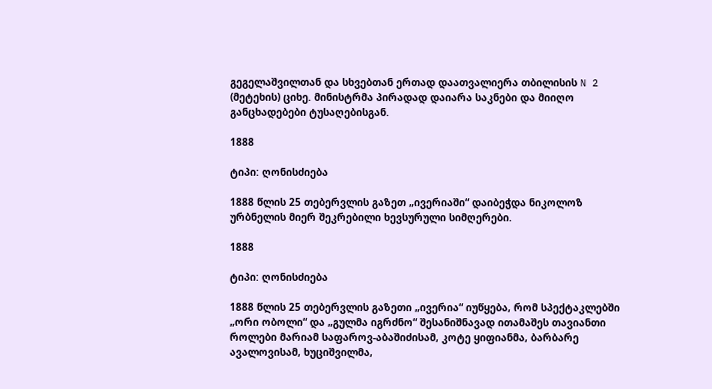გეგელაშვილთან და სხვებთან ერთად დაათვალიერა თბილისის N 2 (მეტეხის) ციხე. მინისტრმა პირადად დაიარა საკნები და მიიღო განცხადებები ტუსაღებისგან.

1888

ტიპი: ღონისძიება

1888 წლის 25 თებერვლის გაზეთ „ივერიაში“ დაიბეჭდა ნიკოლოზ ურბნელის მიერ შეკრებილი ხევსურული სიმღერები.

1888

ტიპი: ღონისძიება

1888 წლის 25 თებერვლის გაზეთი „ივერია“ იუწყება, რომ სპექტაკლებში „ორი ობოლი“ და „გულმა იგრძნო“ შესანიშნავად ითამაშეს თავიანთი როლები მარიამ საფაროვ-აბაშიძისამ, კოტე ყიფიანმა, ბარბარე ავალოვისამ, ხუციშვილმა,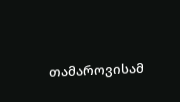თამაროვისამ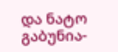და ნატო გაბუნია-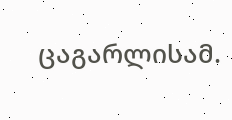ცაგარლისამ.